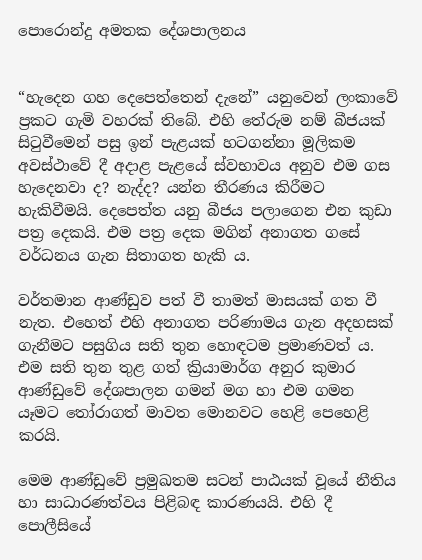පොරොන්දු අමතක දේශපාලනය


“හැදෙන ගහ දෙපෙත්තෙන් දැනේ” යනුවෙන් ලංකාවේ ප්‍රකට ගැමි වහරක් තිබේ. එහි තේරුම නම් බීජයක් සිටුවීමෙන් පසු ඉන් පැළයක් හටගන්නා මූලිකම අවස්ථාවේ දී අදාළ පැළයේ ස්වභාවය අනුව එම ගස හැදෙනවා ද? නැද්ද? යන්න තීරණය කිරීමට හැකිවීමයි. දෙපෙත්ත යනු බීජය පලාගෙන එන කුඩා පත්‍ර දෙකයි. එම පත්‍ර දෙක මගින් අනාගත ගසේ වර්ධනය ගැන සිතාගත හැකි ය.

වර්තමාන ආණ්ඩුව පත් වී තාමත් මාසයක් ගත වී නැත. එහෙත් එහි අනාගත පරිණාමය ගැන අදහසක් ගැනීමට පසුගිය සති තුන හොඳටම ප්‍රමාණවත් ය. එම සති තුන තුළ ගත් ක්‍රියාමාර්ග අනුර කුමාර ආණ්ඩුවේ දේශපාලන ගමන් මග හා එම ගමන යෑමට තෝරාගත් මාවත මොනවට හෙළි පෙහෙළි කරයි.

මෙම ආණ්ඩුවේ ප්‍රමුඛතම සටන් පාඨයක් වූයේ නීතිය හා සාධාරණත්වය පිළිබඳ කාරණයයි. එහි දී පොලීසියේ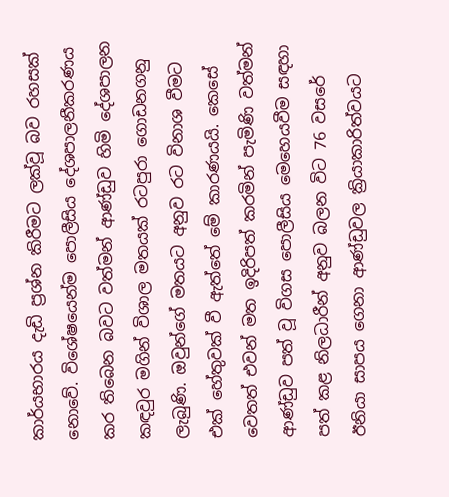කාර්යභාරය දැඩි ප්‍රශ්න කිරීමට ලක්වූ බව රහසක් නොවේ. විශේෂයෙන්ම පොලීසිය දේශපාලනීකරණය කර තිබෙන බවට වත්මන් ආණ්ඩුව හිමි දේශපාලන කඳවුර මගින් විශාල මතයක් රටපුරා ගොඩනගනු ලැබුණි. ඔවුන්ගේ මතයට අනුව රට විනාශ වීමට එක් හේතුවක් වී ඇත්තේ මේ කාරණයයි. කෙසේ වෙතත් එවන් මත ඉදිරිපත් කරමින් පැමිණි වත්මන් ආණ්ඩුව පත් වූ විගස පොලීසිය මෙහෙයවීම සඳහා පත් කළ නිලධාරීන් අනුව බලන විට 76 වසරේ ඊනියා සාපය ගෙනා ආණ්ඩුවල ක්‍රියාකාරිත්වයට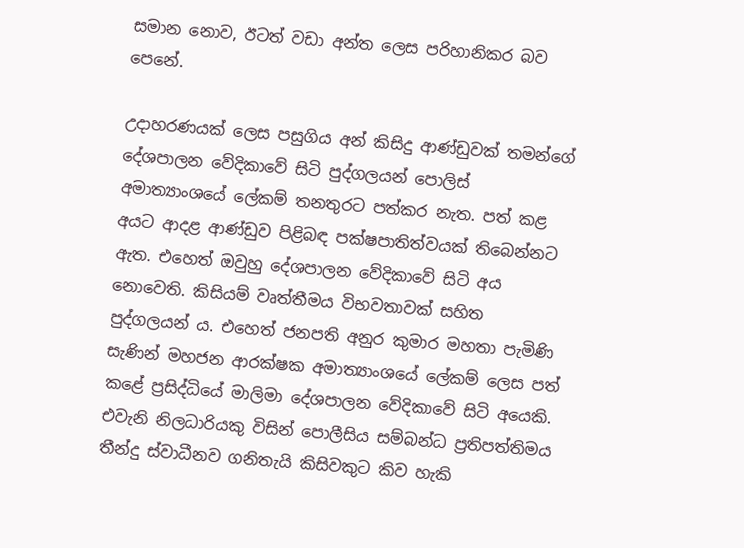සමාන නොව, ඊටත් වඩා අන්ත ලෙස පරිහානිකර බව පෙනේ.

උදාහරණයක් ලෙස පසුගිය අන් කිසිදු ආණ්ඩුවක් තමන්ගේ දේශපාලන වේදිකාවේ සිටි පුද්ගලයන් පොලිස් අමාත්‍යාංශයේ ලේකම් තනතුරට පත්කර නැත. පත් කළ අයට ආදළ ආණ්ඩුව පිළිබඳ පක්ෂපාතිත්වයක් තිබෙන්නට ඇත. එහෙත් ඔවුහු දේශපාලන වේදිකාවේ සිටි අය නොවෙති. කිසියම් වෘත්තීමය විභවතාවක් සහිත පුද්ගලයන් ය. එහෙත් ජනපති අනුර කුමාර මහතා පැමිණි සැණින් මහජන ආරක්ෂක අමාත්‍යාංශයේ ලේකම් ලෙස පත් කළේ ප්‍රසිද්ධියේ මාලිමා දේශපාලන වේදිකාවේ සිටි අයෙකි. එවැනි නිලධාරියකු විසින් පොලීසිය සම්බන්ධ ප්‍රතිපත්තිමය තීන්දු ස්වාධීනව ගනිතැයි කිසිවකුට කිව හැකි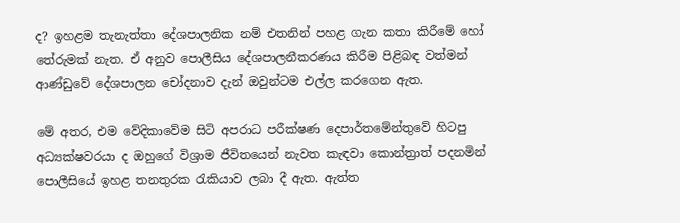ද? ඉහළම තැනැත්තා දේශපාලනික නම් එතනින් පහළ ගැන කතා කිරීමේ හෝ තේරුමක් නැත. ඒ අනුව පොලීසිය දේශපාලනීකරණය කිරීම පිළිබඳ වත්මන් ආණ්ඩුවේ දේශපාලන චෝදනාව දැන් ඔවුන්ටම එල්ල කරගෙන ඇත.

මේ අතර, එම වේදිකාවේම සිටි අපරාධ පරීක්ෂණ දෙපාර්තමේන්තුවේ හිටපු අධ්‍යක්ෂවරයා ද ඔහුගේ විශ්‍රාම ජීවිතයෙන් නැවත කැඳවා කොන්ත්‍රාත් පදනමින් පොලීසියේ ඉහළ තනතුරක රැකියාව ලබා දී ඇත. ඇත්ත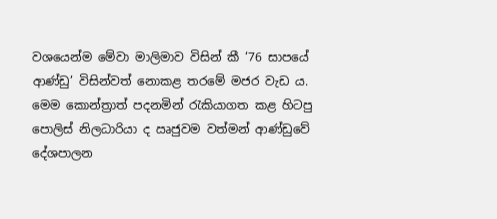වශයෙන්ම මේවා මාලිමාව විසින් කී ‘76 සාපයේ ආණ්ඩු’ විසින්වත් නොකළ තරමේ මජර වැඩ ය. මෙම කොන්ත්‍රාත් පදනමින් රැකියාගත කළ හිටපු පොලිස් නිලධාරියා ද ඍජුවම වත්මන් ආණ්ඩුවේ දේශපාලන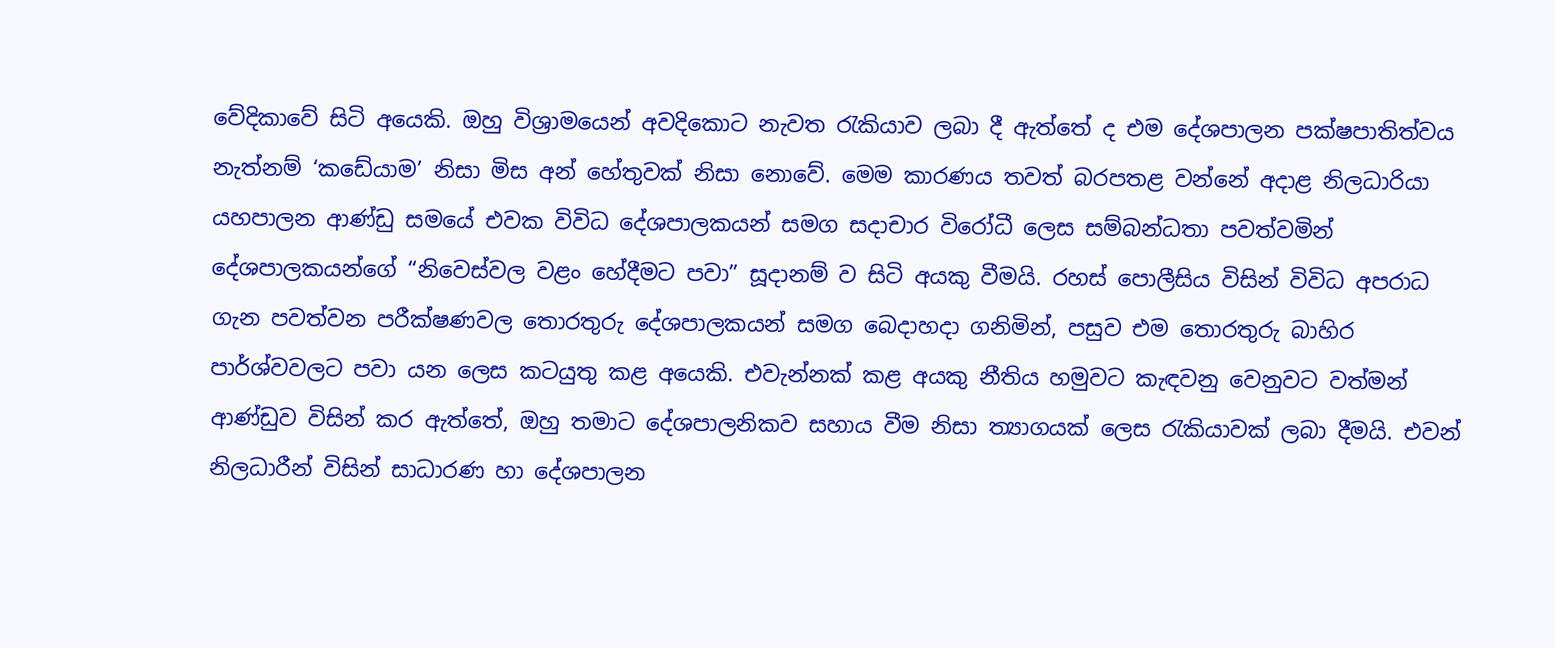වේදිකාවේ සිටි අයෙකි. ඔහු විශ්‍රාමයෙන් අවදිකොට නැවත රැකියාව ලබා දී ඇත්තේ ද එම දේශපාලන පක්ෂපාතිත්වය නැත්නම් ‘කඩේයාම’ නිසා මිස අන් හේතුවක් නිසා නොවේ. මෙම කාරණය තවත් බරපතළ වන්නේ අදාළ නිලධාරියා යහපාලන ආණ්ඩු සමයේ එවක විවිධ දේශපාලකයන් සමග සදාචාර විරෝධී ලෙස සම්බන්ධතා පවත්වමින් දේශපාලකයන්ගේ “නිවෙස්වල වළං හේදීමට පවා” සූදානම් ව සිටි අයකු වීමයි. රහස් පොලීසිය විසින් විවිධ අපරාධ ගැන පවත්වන පරීක්ෂණවල තොරතුරු දේශපාලකයන් සමග බෙදාහදා ගනිමින්, පසුව එම තොරතුරු බාහිර පාර්ශ්වවලට පවා යන ලෙස කටයුතු කළ අයෙකි. එවැන්නක් කළ අයකු නීතිය හමුවට කැඳවනු වෙනුවට වත්මන් ආණ්ඩුව විසින් කර ඇත්තේ, ඔහු තමාට දේශපාලනිකව සහාය වීම නිසා ත්‍යාගයක් ලෙස රැකියාවක් ලබා දීමයි. එවන් නිලධාරීන් විසින් සාධාරණ හා දේශපාලන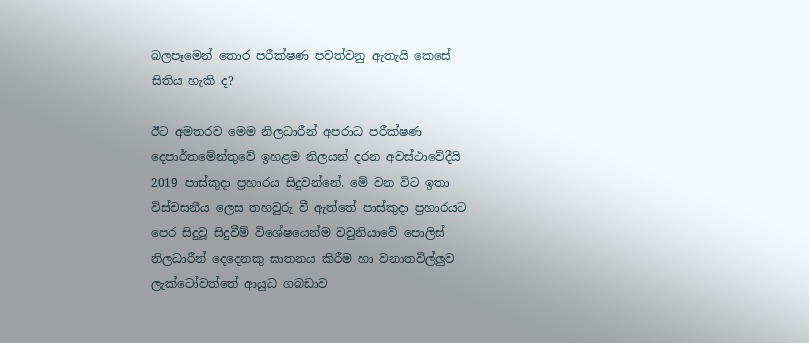බලපෑමෙන් තොර පරීක්ෂණ පවත්වනු ඇතැයි කෙසේ සිතිය හැකි ද?

ඊට අමතරව මෙම නිලධාරීන් අපරාධ පරීක්ෂණ දෙපාර්තමේන්තුවේ ඉහළම නිලයන් දරන අවස්ථාවේදීයි 2019 පාස්කුදා ප්‍රහාරය සිදුවන්නේ. මේ වන විට ඉතා විස්වසනීය ලෙස තහවුරු වී ඇත්තේ පාස්කුදා ප්‍රහාරයට පෙර සිදුවූ සිදුවීම් විශේෂයෙන්ම වවුනියාවේ පොලිස් නිලධාරීන් දෙදෙනකු ඝාතනය කිරීම හා වනාතවිල්ලු‍ව ලැක්ටෝවත්තේ ආයුධ ගබඩාව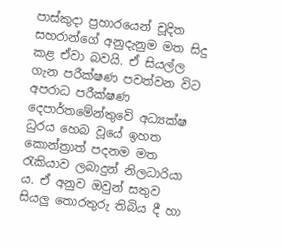පාස්කුදා ප්‍රහාරයෙන් චූදිත සහරාන්ගේ අනුදැනුම මත සිදු කළ ඒවා බවයි. ඒ සියල්ල ගැන පරීක්ෂණ පවත්වන විට අපරාධ පරීක්ෂණ දෙපාර්තමේන්තුවේ අධ්‍යක්ෂ ධුරය හෙබ වූයේ ඉහත කොන්ත්‍රාත් පදනම මත රැකියාව ලබාදුන් නිලධාරියා ය. ඒ අනුව ඔවුන් සතුව සියලු‍ තොරතුරු තිබිය දී හා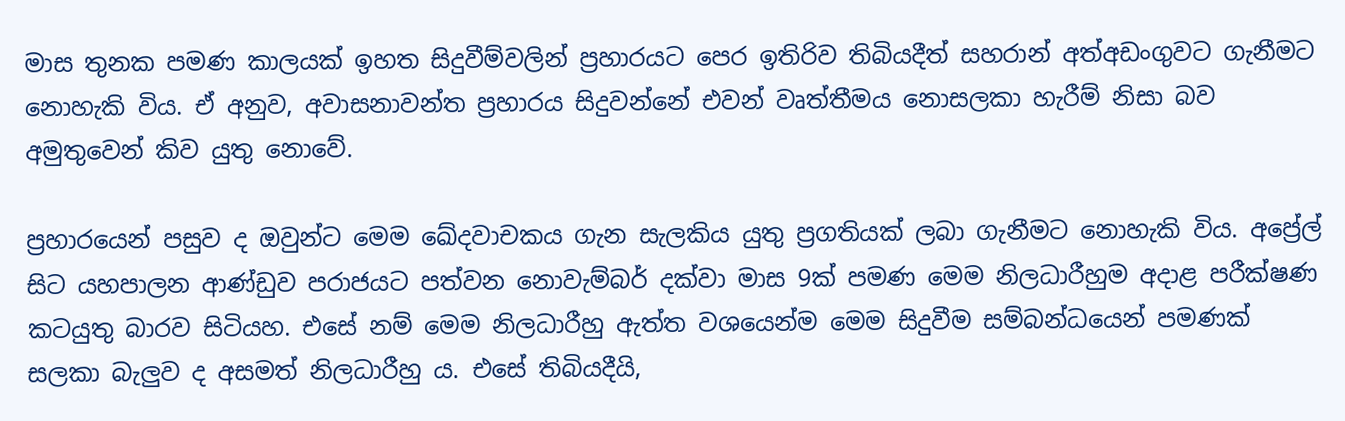මාස තුනක පමණ කාලයක් ඉහත සිදුවීම්වලින් ප්‍රහාරයට පෙර ඉතිරිව තිබියදීත් සහරාන් අත්අඩංගුවට ගැනීමට නොහැකි විය. ඒ අනුව, අවාසනාවන්ත ප්‍රහාරය සිදුවන්නේ එවන් වෘත්තීමය නොසලකා හැරීම් නිසා බව අමුතුවෙන් කිව යුතු නොවේ.

ප්‍රහාරයෙන් පසුව ද ඔවුන්ට මෙම ඛේදවාචකය ගැන සැලකිය යුතු ප්‍රගතියක් ලබා ගැනීමට නොහැකි විය. අප්‍රේල් සිට යහපාලන ආණ්ඩුව පරාජයට පත්වන නොවැම්බර් දක්වා මාස 9ක් පමණ මෙම නිලධාරීහුම අදාළ පරීක්ෂණ කටයුතු බාරව සිටියහ. එසේ නම් මෙම නිලධාරීහු ඇත්ත වශයෙන්ම මෙම සිදුවීම සම්බන්ධයෙන් පමණක් සලකා බැලු‍ව ද අසමත් නිලධාරීහු ය. එසේ තිබියදීයි,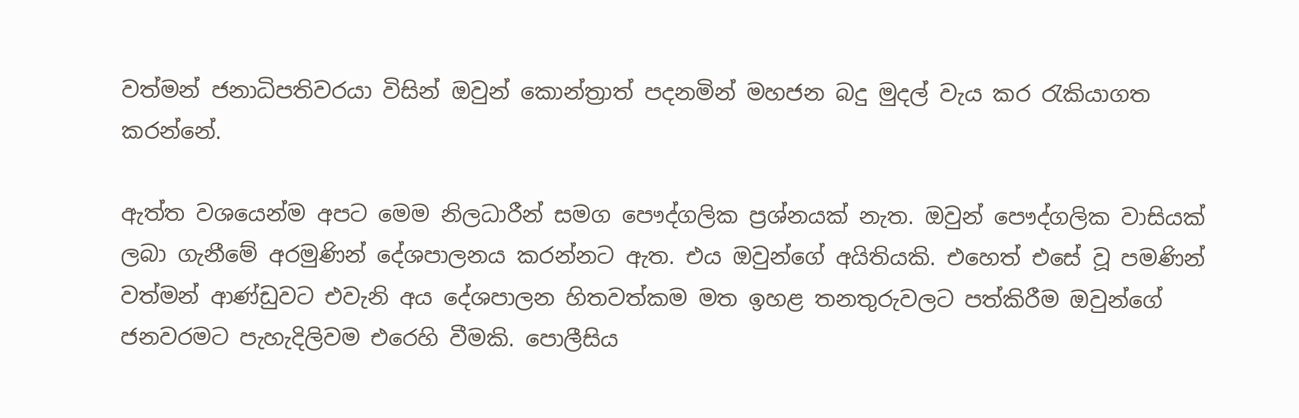වත්මන් ජනාධිපතිවරයා විසින් ඔවුන් කොන්ත්‍රාත් පදනමින් මහජන බදු මුදල් වැය කර රැකියාගත කරන්නේ.

ඇත්ත වශයෙන්ම අපට මෙම නිලධාරීන් සමග පෞද්ගලික ප්‍රශ්නයක් නැත. ඔවුන් පෞද්ගලික වාසියක් ලබා ගැනීමේ අරමුණින් දේශපාලනය කරන්නට ඇත. එය ඔවුන්ගේ අයිතියකි. එහෙත් එසේ වූ පමණින් වත්මන් ආණ්ඩුවට එවැනි අය දේශපාලන හිතවත්කම මත ඉහළ තනතුරුවලට පත්කිරීම ඔවුන්ගේ ජනවරමට පැහැදිලිවම එරෙහි වීමකි. පොලීසිය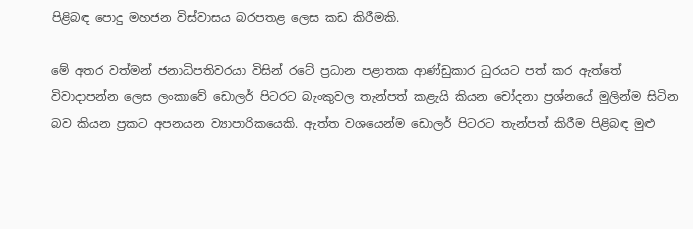පිළිබඳ පොදු මහජන විස්වාසය බරපතළ ලෙස කඩ කිරීමකි.

මේ අතර වත්මන් ජනාධිපතිවරයා විසින් රටේ ප්‍රධාන පළාතක ආණ්ඩුකාර ධුරයට පත් කර ඇත්තේ විවාදාපන්න ලෙස ලංකාවේ ඩොලර් පිටරට බැංකුවල තැන්පත් කළැයි කියන චෝදනා ප්‍රශ්නයේ මුලින්ම සිටින බව කියන ප්‍රකට අපනයන ව්‍යාපාරිකයෙකි. ඇත්ත වශයෙන්ම ඩොලර් පිටරට තැන්පත් කිරීම පිළිබඳ මුළු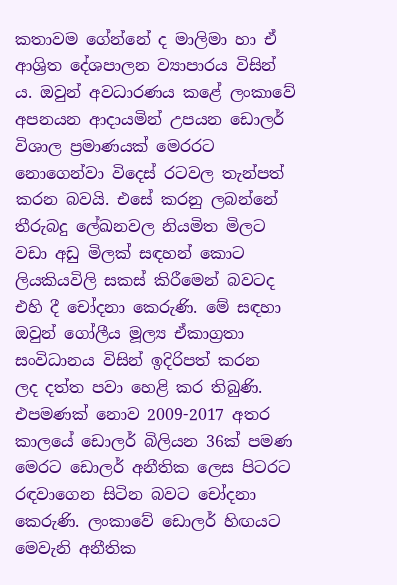කතාවම ගේන්නේ ද මාලිමා හා ඒ ආශ්‍රිත දේශපාලන ව්‍යාපාරය විසින් ය. ඔවුන් අවධාරණය කළේ ලංකාවේ අපනයන ආදායමින් උපයන ඩොලර් විශාල ප්‍රමාණයක් මෙරරට නොගෙන්වා විදෙස් රටවල තැන්පත් කරන බවයි. එසේ කරනු ලබන්නේ තීරුබදු ලේඛනවල නියමිත මිලට වඩා අඩු මිලක් සඳහන් කොට ලියකියවිලි සකස් කිරීමෙන් බවටද එහි දී චෝදනා කෙරුණි. මේ සඳහා ඔවුන් ගෝලීය මූල්‍ය ඒකාග්‍රතා සංවිධානය විසින් ඉදිරිපත් කරන  ලද දත්ත පවා හෙළි කර තිබුණි. එපමණක් නොව 2009-2017 අතර කාලයේ ඩොලර් බිලියන 36ක් පමණ මෙරට ඩොලර් අනීතික ලෙස පිටරට රඳවාගෙන සිටින බවට චෝදනා කෙරුණි. ලංකාවේ ඩොලර් හිඟයට මෙවැනි අනීතික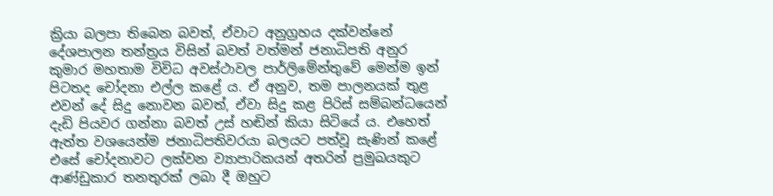ක්‍රියා බලපා තිබෙන බවත්, ඒවාට අනුග්‍රහය දක්වන්නේ දේශපාලන තන්ත්‍රය විසින් බවත් වත්මන් ජනාධිපති අනුර කුමාර මහතාම විවිධ අවස්ථාවල පාර්ලිමේන්තුවේ මෙන්ම ඉන් පිටතද චෝදනා එල්ල කළේ ය. ඒ අනුව, තම පාලනයක් තුළ එවන් දේ සිදු නොවන බවත්, ඒවා සිදු කළ පිරිස් සම්බන්ධයෙන් දැඩි පියවර ගන්නා බවත් උස් හඬින් කියා සිටියේ ය. එහෙත් ඇත්ත වශයෙන්ම ජනාධිපතිවරයා බලයට පත්වූ සැණින් කළේ එසේ චෝදනාවට ලක්වන ව්‍යාපාරිකයන් අතරින් ප්‍රමුඛයකුට ආණ්ඩුකාර තනතුරක් ලබා දී ඔහුට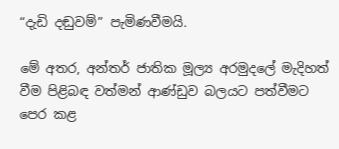“දැඩි දඬුවම්” පැමිණවීමයි.

මේ අතර, අන්තර් ජාතික මූල්‍ය අරමුදලේ මැදිහත් වීම පිළිබඳ වත්මන් ආණ්ඩුව බලයට පත්වීමට පෙර කළ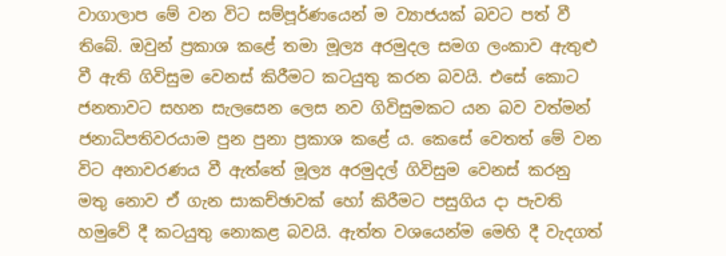වාගාලාප මේ වන විට සම්පූර්ණයෙන් ම ව්‍යාජයක් බවට පත් වී තිබේ. ඔවුන් ප්‍රකාශ කළේ තමා මූල්‍ය අරමුදල සමග ලංකාව ඇතුළු වී ඇති ගිවිසුම වෙනස් කිරීමට කටයුතු කරන බවයි. එසේ කොට ජනතාවට සහන සැලසෙන ලෙස නව ගිවිසුමකට යන බව වත්මන් ජනාධිපතිවරයාම පුන පුනා ප්‍රකාශ කළේ ය. කෙසේ වෙතත් මේ වන විට අනාවරණය වී ඇත්තේ මූල්‍ය අරමුදල් ගිවිසුම වෙනස් කරනු මතු නොව ඒ ගැන සාකච්ඡාවක් හෝ කිරීමට පසුගිය දා පැවති හමුවේ දී කටයුතු නොකළ බවයි. ඇත්ත වශයෙන්ම මෙහි දී වැදගත්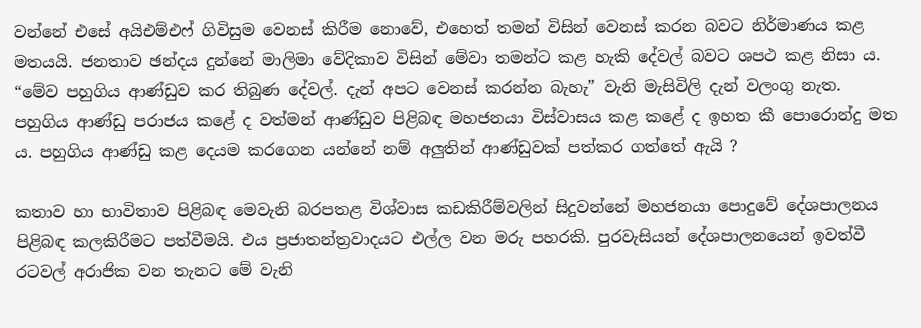වන්නේ එසේ අයිඑම්එෆ් ගිවිසුම වෙනස් කිරීම නොවේ, එහෙත් තමන් විසින් වෙනස් කරන බවට නිර්මාණය කළ මතයයි. ජනතාව ඡන්දය දුන්නේ මාලිමා වේදිකාව විසින් මේවා තමන්ට කළ හැකි දේවල් බවට ශපථ කළ නිසා ය. “මේව පහුගිය ආණ්ඩුව කර තිබුණ දේවල්. දැන් අපට වෙනස් කරන්න බැහැ” වැනි මැසිවිලි දැන් වලංගු නැත. පහුගිය ආණ්ඩු පරාජය කළේ ද වත්මන් ආණ්ඩුව පිළිබඳ මහජනයා විස්වාසය කළ කළේ ද ඉහත කී පොරොන්දු මත ය. පහුගිය ආණ්ඩු කළ දෙයම කරගෙන යන්නේ නම් අලු‍තින් ආණ්ඩුවක් පත්කර ගත්තේ ඇයි ?

කතාව හා භාවිතාව පිළිබඳ මෙවැනි බරපතළ විශ්වාස කඩකිරීම්වලින් සිදුවන්නේ මහජනයා පොදුවේ දේශපාලනය පිළිබඳ කලකිරීමට පත්වීමයි. එය ප්‍රජාතන්ත්‍රවාදයට එල්ල වන මරු පහරකි. පුරවැසියන් දේශපාලනයෙන් ඉවත්වී රටවල් අරාජික වන තැනට මේ වැනි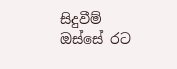සිදුවීම් ඔස්සේ රට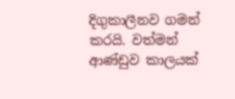දිගුකාලීනව ගමන් කරයි. වත්මන් ආණ්ඩුව කාලයක්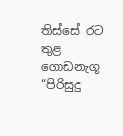තිස්සේ රට තුළ ගොඩනැගූ “පිරිසුදු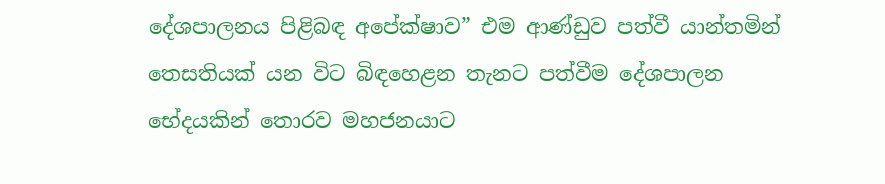දේශපාලනය පිළිබඳ අපේක්ෂාව” එම ආණ්ඩුව පත්වී යාන්තමින් තෙසතියක් යන විට බිඳහෙළන තැනට පත්වීම දේශපාලන භේදයකින් තොරව මහජනයාට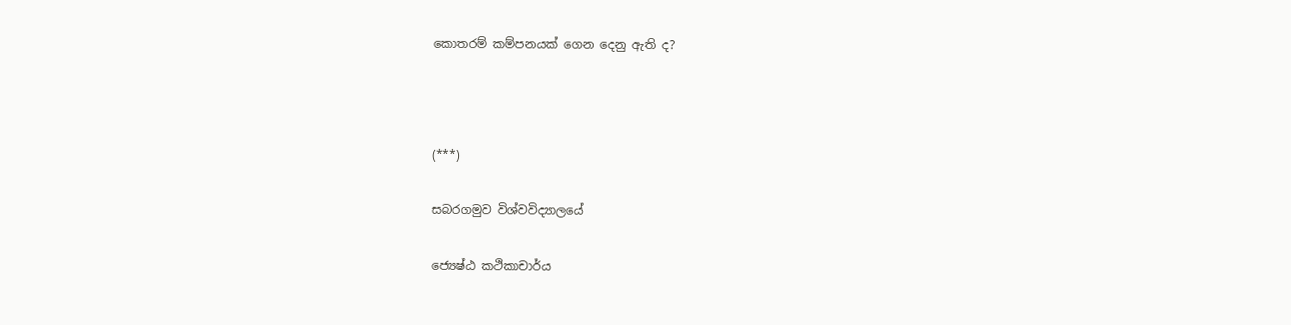කොතරම් කම්පනයක් ගෙන දෙනු ඇති ද?



(***)

සබරගමුව විශ්වවිද්‍යාලයේ

ජ්‍යෙෂ්ඨ කථිකාචාර්ය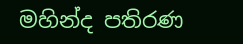මහින්ද පතිරණ